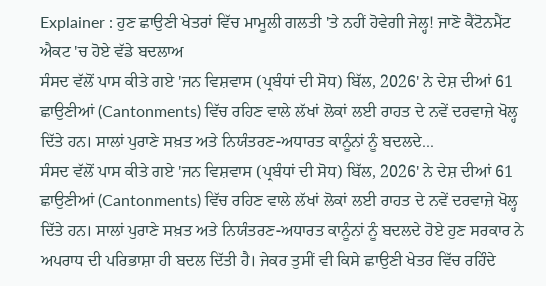Explainer : ਹੁਣ ਛਾਉਣੀ ਖੇਤਰਾਂ ਵਿੱਚ ਮਾਮੂਲੀ ਗਲਤੀ 'ਤੇ ਨਹੀਂ ਹੋਵੇਗੀ ਜੇਲ੍ਹ! ਜਾਣੋ ਕੈਂਟੋਨਮੈਂਟ ਐਕਟ 'ਚ ਹੋਏ ਵੱਡੇ ਬਦਲਾਅ
ਸੰਸਦ ਵੱਲੋਂ ਪਾਸ ਕੀਤੇ ਗਏ 'ਜਨ ਵਿਸ਼ਵਾਸ (ਪ੍ਰਬੰਧਾਂ ਦੀ ਸੋਧ) ਬਿੱਲ, 2026' ਨੇ ਦੇਸ਼ ਦੀਆਂ 61 ਛਾਉਣੀਆਂ (Cantonments) ਵਿੱਚ ਰਹਿਣ ਵਾਲੇ ਲੱਖਾਂ ਲੋਕਾਂ ਲਈ ਰਾਹਤ ਦੇ ਨਵੇਂ ਦਰਵਾਜ਼ੇ ਖੋਲ੍ਹ ਦਿੱਤੇ ਹਨ। ਸਾਲਾਂ ਪੁਰਾਣੇ ਸਖ਼ਤ ਅਤੇ ਨਿਯੰਤਰਣ-ਅਧਾਰਤ ਕਾਨੂੰਨਾਂ ਨੂੰ ਬਦਲਦੇ...
ਸੰਸਦ ਵੱਲੋਂ ਪਾਸ ਕੀਤੇ ਗਏ 'ਜਨ ਵਿਸ਼ਵਾਸ (ਪ੍ਰਬੰਧਾਂ ਦੀ ਸੋਧ) ਬਿੱਲ, 2026' ਨੇ ਦੇਸ਼ ਦੀਆਂ 61 ਛਾਉਣੀਆਂ (Cantonments) ਵਿੱਚ ਰਹਿਣ ਵਾਲੇ ਲੱਖਾਂ ਲੋਕਾਂ ਲਈ ਰਾਹਤ ਦੇ ਨਵੇਂ ਦਰਵਾਜ਼ੇ ਖੋਲ੍ਹ ਦਿੱਤੇ ਹਨ। ਸਾਲਾਂ ਪੁਰਾਣੇ ਸਖ਼ਤ ਅਤੇ ਨਿਯੰਤਰਣ-ਅਧਾਰਤ ਕਾਨੂੰਨਾਂ ਨੂੰ ਬਦਲਦੇ ਹੋਏ ਹੁਣ ਸਰਕਾਰ ਨੇ ਅਪਰਾਧ ਦੀ ਪਰਿਭਾਸ਼ਾ ਹੀ ਬਦਲ ਦਿੱਤੀ ਹੈ। ਜੇਕਰ ਤੁਸੀਂ ਵੀ ਕਿਸੇ ਛਾਉਣੀ ਖੇਤਰ ਵਿੱਚ ਰਹਿੰਦੇ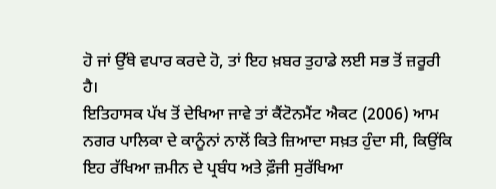ਹੋ ਜਾਂ ਉੱਥੇ ਵਪਾਰ ਕਰਦੇ ਹੋ, ਤਾਂ ਇਹ ਖ਼ਬਰ ਤੁਹਾਡੇ ਲਈ ਸਭ ਤੋਂ ਜ਼ਰੂਰੀ ਹੈ।
ਇਤਿਹਾਸਕ ਪੱਖ ਤੋਂ ਦੇਖਿਆ ਜਾਵੇ ਤਾਂ ਕੈਂਟੋਨਮੈਂਟ ਐਕਟ (2006) ਆਮ ਨਗਰ ਪਾਲਿਕਾ ਦੇ ਕਾਨੂੰਨਾਂ ਨਾਲੋਂ ਕਿਤੇ ਜ਼ਿਆਦਾ ਸਖ਼ਤ ਹੁੰਦਾ ਸੀ, ਕਿਉਂਕਿ ਇਹ ਰੱਖਿਆ ਜ਼ਮੀਨ ਦੇ ਪ੍ਰਬੰਧ ਅਤੇ ਫ਼ੌਜੀ ਸੁਰੱਖਿਆ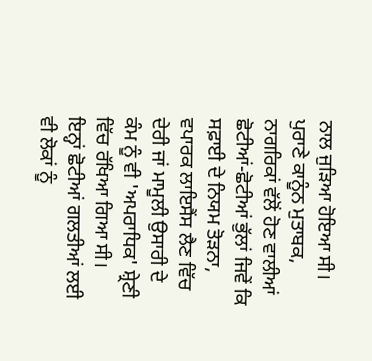ਨਾਲ ਜੁੜਿਆ ਹੋਇਆ ਸੀ। ਪੁਰਾਣੇ ਕਾਨੂੰਨ ਮੁਤਾਬਕ, ਨਾਗਰਿਕਾਂ ਵੱਲੋਂ ਹੋਣ ਵਾਲੀਆਂ ਛੋਟੀਆਂ-ਛੋਟੀਆਂ ਭੁੱਲਾਂ ਜਿਵੇਂ ਕਿ ਸਫ਼ਾਈ ਦੇ ਨਿਯਮ ਤੋੜਨਾ, ਵਪਾਰਕ ਲਾਇਸੈਂਸ ਲੈਣ ਵਿੱਚ ਦੇਰੀ ਜਾਂ ਮਾਮੂਲੀ ਉਸਾਰੀ ਦੇ ਕੰਮ ਨੂੰ ਵੀ 'ਅਪਰਾਧਿਕ' ਸ਼੍ਰੇਣੀ ਵਿੱਚ ਰੱਖਿਆ ਗਿਆ ਸੀ।
ਇਨ੍ਹਾਂ ਛੋਟੀਆਂ ਗਲਤੀਆਂ ਲਈ ਵੀ ਲੋਕਾਂ ਨੂੰ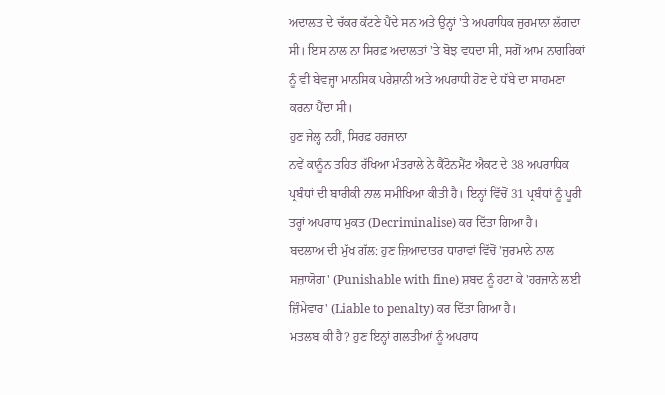ਅਦਾਲਤ ਦੇ ਚੱਕਰ ਕੱਟਣੇ ਪੈਂਦੇ ਸਨ ਅਤੇ ਉਨ੍ਹਾਂ 'ਤੇ ਅਪਰਾਧਿਕ ਜੁਰਮਾਨਾ ਲੱਗਦਾ ਸੀ। ਇਸ ਨਾਲ ਨਾ ਸਿਰਫ਼ ਅਦਾਲਤਾਂ 'ਤੇ ਬੋਝ ਵਧਦਾ ਸੀ, ਸਗੋਂ ਆਮ ਨਾਗਰਿਕਾਂ ਨੂੰ ਵੀ ਬੇਵਜ੍ਹਾ ਮਾਨਸਿਕ ਪਰੇਸ਼ਾਨੀ ਅਤੇ ਅਪਰਾਧੀ ਹੋਣ ਦੇ ਧੱਬੇ ਦਾ ਸਾਹਮਣਾ ਕਰਨਾ ਪੈਂਦਾ ਸੀ।
ਹੁਣ ਜੇਲ੍ਹ ਨਹੀਂ, ਸਿਰਫ਼ ਹਰਜਾਨਾ
ਨਵੇਂ ਕਾਨੂੰਨ ਤਹਿਤ ਰੱਖਿਆ ਮੰਤਰਾਲੇ ਨੇ ਕੈਂਟੋਨਮੈਂਟ ਐਕਟ ਦੇ 38 ਅਪਰਾਧਿਕ ਪ੍ਰਬੰਧਾਂ ਦੀ ਬਾਰੀਕੀ ਨਾਲ ਸਮੀਖਿਆ ਕੀਤੀ ਹੈ। ਇਨ੍ਹਾਂ ਵਿੱਚੋਂ 31 ਪ੍ਰਬੰਧਾਂ ਨੂੰ ਪੂਰੀ ਤਰ੍ਹਾਂ ਅਪਰਾਧ ਮੁਕਤ (Decriminalise) ਕਰ ਦਿੱਤਾ ਗਿਆ ਹੈ।
ਬਦਲਾਅ ਦੀ ਮੁੱਖ ਗੱਲ: ਹੁਣ ਜ਼ਿਆਦਾਤਰ ਧਾਰਾਵਾਂ ਵਿੱਚੋਂ 'ਜੁਰਮਾਨੇ ਨਾਲ ਸਜ਼ਾਯੋਗ' (Punishable with fine) ਸ਼ਬਦ ਨੂੰ ਹਟਾ ਕੇ 'ਹਰਜਾਨੇ ਲਈ ਜ਼ਿੰਮੇਵਾਰ' (Liable to penalty) ਕਰ ਦਿੱਤਾ ਗਿਆ ਹੈ।
ਮਤਲਬ ਕੀ ਹੈ? ਹੁਣ ਇਨ੍ਹਾਂ ਗਲਤੀਆਂ ਨੂੰ ਅਪਰਾਧ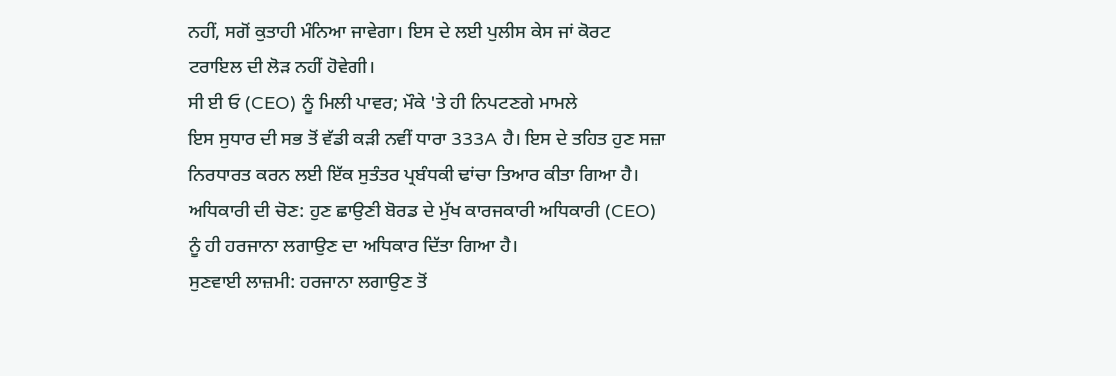ਨਹੀਂ, ਸਗੋਂ ਕੁਤਾਹੀ ਮੰਨਿਆ ਜਾਵੇਗਾ। ਇਸ ਦੇ ਲਈ ਪੁਲੀਸ ਕੇਸ ਜਾਂ ਕੋਰਟ ਟਰਾਇਲ ਦੀ ਲੋੜ ਨਹੀਂ ਹੋਵੇਗੀ।
ਸੀ ਈ ਓ (CEO) ਨੂੰ ਮਿਲੀ ਪਾਵਰ; ਮੌਕੇ 'ਤੇ ਹੀ ਨਿਪਟਣਗੇ ਮਾਮਲੇ
ਇਸ ਸੁਧਾਰ ਦੀ ਸਭ ਤੋਂ ਵੱਡੀ ਕੜੀ ਨਵੀਂ ਧਾਰਾ 333A ਹੈ। ਇਸ ਦੇ ਤਹਿਤ ਹੁਣ ਸਜ਼ਾ ਨਿਰਧਾਰਤ ਕਰਨ ਲਈ ਇੱਕ ਸੁਤੰਤਰ ਪ੍ਰਬੰਧਕੀ ਢਾਂਚਾ ਤਿਆਰ ਕੀਤਾ ਗਿਆ ਹੈ।
ਅਧਿਕਾਰੀ ਦੀ ਚੋਣ: ਹੁਣ ਛਾਉਣੀ ਬੋਰਡ ਦੇ ਮੁੱਖ ਕਾਰਜਕਾਰੀ ਅਧਿਕਾਰੀ (CEO) ਨੂੰ ਹੀ ਹਰਜਾਨਾ ਲਗਾਉਣ ਦਾ ਅਧਿਕਾਰ ਦਿੱਤਾ ਗਿਆ ਹੈ।
ਸੁਣਵਾਈ ਲਾਜ਼ਮੀ: ਹਰਜਾਨਾ ਲਗਾਉਣ ਤੋਂ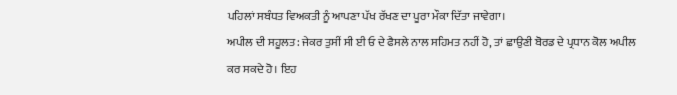ਪਹਿਲਾਂ ਸਬੰਧਤ ਵਿਅਕਤੀ ਨੂੰ ਆਪਣਾ ਪੱਖ ਰੱਖਣ ਦਾ ਪੂਰਾ ਮੌਕਾ ਦਿੱਤਾ ਜਾਵੇਗਾ।
ਅਪੀਲ ਦੀ ਸਹੂਲਤ: ਜੇਕਰ ਤੁਸੀਂ ਸੀ ਈ ਓ ਦੇ ਫੈਸਲੇ ਨਾਲ ਸਹਿਮਤ ਨਹੀਂ ਹੋ, ਤਾਂ ਛਾਉਣੀ ਬੋਰਡ ਦੇ ਪ੍ਰਧਾਨ ਕੋਲ ਅਪੀਲ ਕਰ ਸਕਦੇ ਹੋ। ਇਹ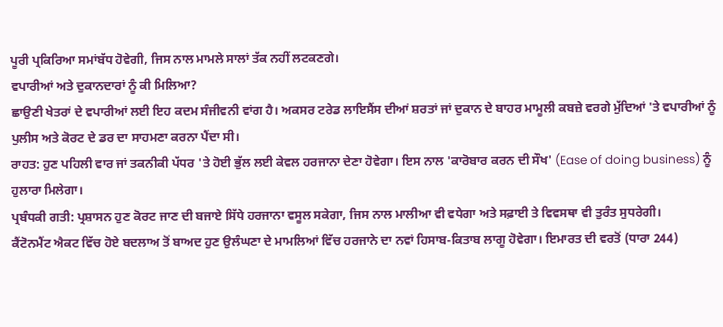ਪੂਰੀ ਪ੍ਰਕਿਰਿਆ ਸਮਾਂਬੱਧ ਹੋਵੇਗੀ, ਜਿਸ ਨਾਲ ਮਾਮਲੇ ਸਾਲਾਂ ਤੱਕ ਨਹੀਂ ਲਟਕਣਗੇ।
ਵਪਾਰੀਆਂ ਅਤੇ ਦੁਕਾਨਦਾਰਾਂ ਨੂੰ ਕੀ ਮਿਲਿਆ?
ਛਾਉਣੀ ਖੇਤਰਾਂ ਦੇ ਵਪਾਰੀਆਂ ਲਈ ਇਹ ਕਦਮ ਸੰਜੀਵਨੀ ਵਾਂਗ ਹੈ। ਅਕਸਰ ਟਰੇਡ ਲਾਇਸੈਂਸ ਦੀਆਂ ਸ਼ਰਤਾਂ ਜਾਂ ਦੁਕਾਨ ਦੇ ਬਾਹਰ ਮਾਮੂਲੀ ਕਬਜ਼ੇ ਵਰਗੇ ਮੁੱਦਿਆਂ 'ਤੇ ਵਪਾਰੀਆਂ ਨੂੰ ਪੁਲੀਸ ਅਤੇ ਕੋਰਟ ਦੇ ਡਰ ਦਾ ਸਾਹਮਣਾ ਕਰਨਾ ਪੈਂਦਾ ਸੀ।
ਰਾਹਤ: ਹੁਣ ਪਹਿਲੀ ਵਾਰ ਜਾਂ ਤਕਨੀਕੀ ਪੱਧਰ 'ਤੇ ਹੋਈ ਭੁੱਲ ਲਈ ਕੇਵਲ ਹਰਜਾਨਾ ਦੇਣਾ ਹੋਵੇਗਾ। ਇਸ ਨਾਲ 'ਕਾਰੋਬਾਰ ਕਰਨ ਦੀ ਸੌਖ' (Ease of doing business) ਨੂੰ ਹੁਲਾਰਾ ਮਿਲੇਗਾ।
ਪ੍ਰਬੰਧਕੀ ਗਤੀ: ਪ੍ਰਸ਼ਾਸਨ ਹੁਣ ਕੋਰਟ ਜਾਣ ਦੀ ਬਜਾਏ ਸਿੱਧੇ ਹਰਜਾਨਾ ਵਸੂਲ ਸਕੇਗਾ, ਜਿਸ ਨਾਲ ਮਾਲੀਆ ਵੀ ਵਧੇਗਾ ਅਤੇ ਸਫ਼ਾਈ ਤੇ ਵਿਵਸਥਾ ਵੀ ਤੁਰੰਤ ਸੁਧਰੇਗੀ।
ਕੈਂਟੋਨਮੈਂਟ ਐਕਟ ਵਿੱਚ ਹੋਏ ਬਦਲਾਅ ਤੋਂ ਬਾਅਦ ਹੁਣ ਉਲੰਘਣਾ ਦੇ ਮਾਮਲਿਆਂ ਵਿੱਚ ਹਰਜਾਨੇ ਦਾ ਨਵਾਂ ਹਿਸਾਬ-ਕਿਤਾਬ ਲਾਗੂ ਹੋਵੇਗਾ। ਇਮਾਰਤ ਦੀ ਵਰਤੋਂ (ਧਾਰਾ 244)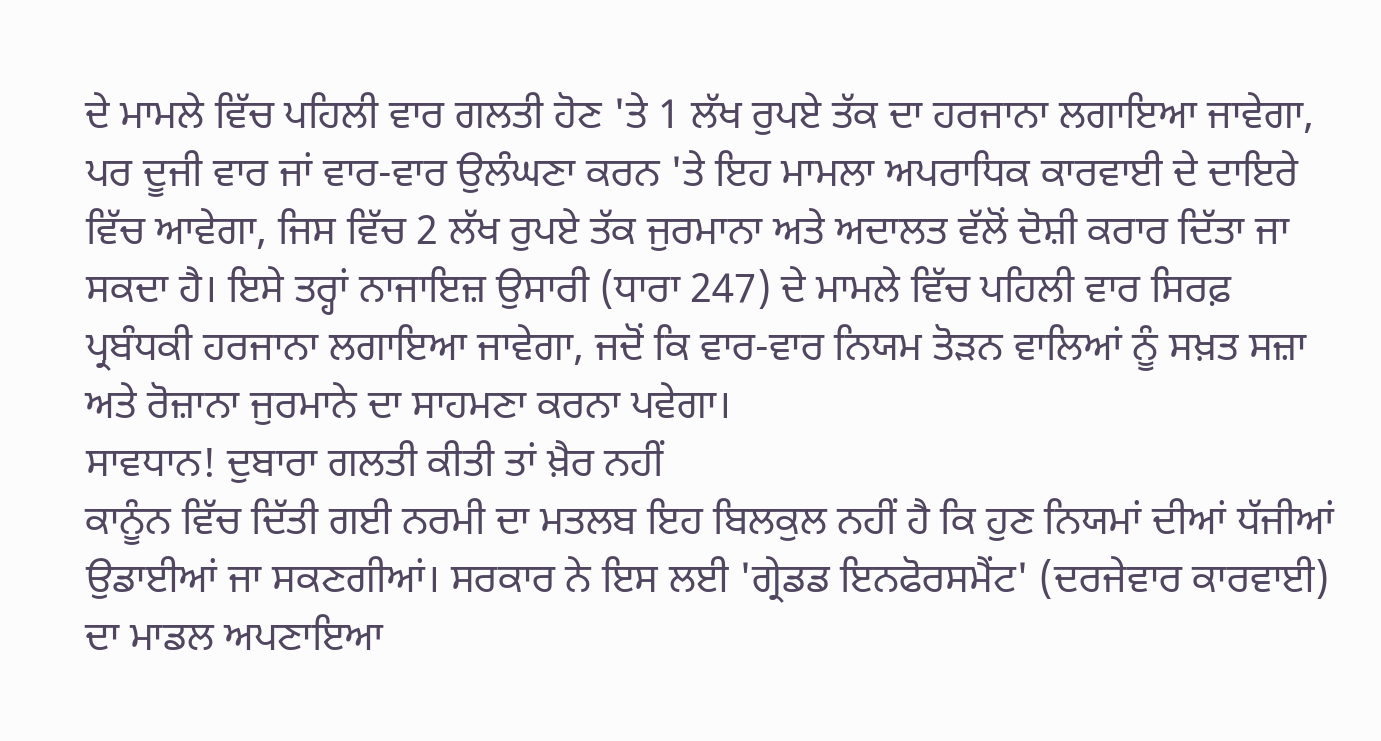ਦੇ ਮਾਮਲੇ ਵਿੱਚ ਪਹਿਲੀ ਵਾਰ ਗਲਤੀ ਹੋਣ 'ਤੇ 1 ਲੱਖ ਰੁਪਏ ਤੱਕ ਦਾ ਹਰਜਾਨਾ ਲਗਾਇਆ ਜਾਵੇਗਾ, ਪਰ ਦੂਜੀ ਵਾਰ ਜਾਂ ਵਾਰ-ਵਾਰ ਉਲੰਘਣਾ ਕਰਨ 'ਤੇ ਇਹ ਮਾਮਲਾ ਅਪਰਾਧਿਕ ਕਾਰਵਾਈ ਦੇ ਦਾਇਰੇ ਵਿੱਚ ਆਵੇਗਾ, ਜਿਸ ਵਿੱਚ 2 ਲੱਖ ਰੁਪਏ ਤੱਕ ਜੁਰਮਾਨਾ ਅਤੇ ਅਦਾਲਤ ਵੱਲੋਂ ਦੋਸ਼ੀ ਕਰਾਰ ਦਿੱਤਾ ਜਾ ਸਕਦਾ ਹੈ। ਇਸੇ ਤਰ੍ਹਾਂ ਨਾਜਾਇਜ਼ ਉਸਾਰੀ (ਧਾਰਾ 247) ਦੇ ਮਾਮਲੇ ਵਿੱਚ ਪਹਿਲੀ ਵਾਰ ਸਿਰਫ਼ ਪ੍ਰਬੰਧਕੀ ਹਰਜਾਨਾ ਲਗਾਇਆ ਜਾਵੇਗਾ, ਜਦੋਂ ਕਿ ਵਾਰ-ਵਾਰ ਨਿਯਮ ਤੋੜਨ ਵਾਲਿਆਂ ਨੂੰ ਸਖ਼ਤ ਸਜ਼ਾ ਅਤੇ ਰੋਜ਼ਾਨਾ ਜੁਰਮਾਨੇ ਦਾ ਸਾਹਮਣਾ ਕਰਨਾ ਪਵੇਗਾ।
ਸਾਵਧਾਨ! ਦੁਬਾਰਾ ਗਲਤੀ ਕੀਤੀ ਤਾਂ ਖ਼ੈਰ ਨਹੀਂ
ਕਾਨੂੰਨ ਵਿੱਚ ਦਿੱਤੀ ਗਈ ਨਰਮੀ ਦਾ ਮਤਲਬ ਇਹ ਬਿਲਕੁਲ ਨਹੀਂ ਹੈ ਕਿ ਹੁਣ ਨਿਯਮਾਂ ਦੀਆਂ ਧੱਜੀਆਂ ਉਡਾਈਆਂ ਜਾ ਸਕਣਗੀਆਂ। ਸਰਕਾਰ ਨੇ ਇਸ ਲਈ 'ਗ੍ਰੇਡਡ ਇਨਫੋਰਸਮੈਂਟ' (ਦਰਜੇਵਾਰ ਕਾਰਵਾਈ) ਦਾ ਮਾਡਲ ਅਪਣਾਇਆ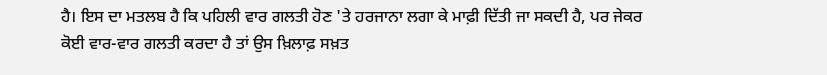ਹੈ। ਇਸ ਦਾ ਮਤਲਬ ਹੈ ਕਿ ਪਹਿਲੀ ਵਾਰ ਗਲਤੀ ਹੋਣ 'ਤੇ ਹਰਜਾਨਾ ਲਗਾ ਕੇ ਮਾਫ਼ੀ ਦਿੱਤੀ ਜਾ ਸਕਦੀ ਹੈ, ਪਰ ਜੇਕਰ ਕੋਈ ਵਾਰ-ਵਾਰ ਗਲਤੀ ਕਰਦਾ ਹੈ ਤਾਂ ਉਸ ਖ਼ਿਲਾਫ਼ ਸਖ਼ਤ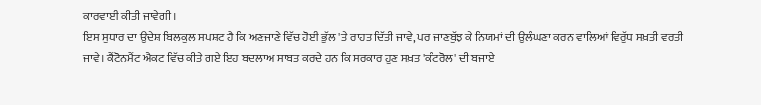ਕਾਰਵਾਈ ਕੀਤੀ ਜਾਵੇਗੀ।
ਇਸ ਸੁਧਾਰ ਦਾ ਉਦੇਸ਼ ਬਿਲਕੁਲ ਸਪਸ਼ਟ ਹੈ ਕਿ ਅਣਜਾਣੇ ਵਿੱਚ ਹੋਈ ਭੁੱਲ 'ਤੇ ਰਾਹਤ ਦਿੱਤੀ ਜਾਵੇ, ਪਰ ਜਾਣਬੁੱਝ ਕੇ ਨਿਯਮਾਂ ਦੀ ਉਲੰਘਣਾ ਕਰਨ ਵਾਲਿਆਂ ਵਿਰੁੱਧ ਸਖ਼ਤੀ ਵਰਤੀ ਜਾਵੇ। ਕੈਂਟੋਨਮੈਂਟ ਐਕਟ ਵਿੱਚ ਕੀਤੇ ਗਏ ਇਹ ਬਦਲਾਅ ਸਾਬਤ ਕਰਦੇ ਹਨ ਕਿ ਸਰਕਾਰ ਹੁਣ ਸਖ਼ਤ 'ਕੰਟਰੋਲ' ਦੀ ਬਜਾਏ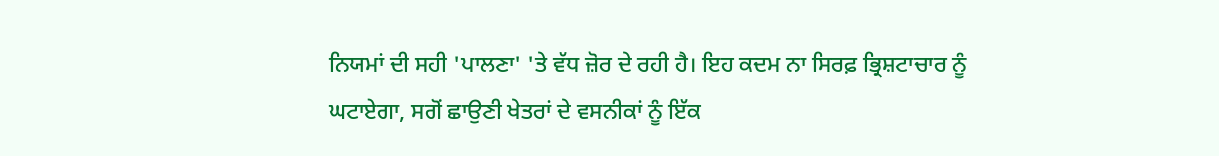ਨਿਯਮਾਂ ਦੀ ਸਹੀ 'ਪਾਲਣਾ' 'ਤੇ ਵੱਧ ਜ਼ੋਰ ਦੇ ਰਹੀ ਹੈ। ਇਹ ਕਦਮ ਨਾ ਸਿਰਫ਼ ਭ੍ਰਿਸ਼ਟਾਚਾਰ ਨੂੰ ਘਟਾਏਗਾ, ਸਗੋਂ ਛਾਉਣੀ ਖੇਤਰਾਂ ਦੇ ਵਸਨੀਕਾਂ ਨੂੰ ਇੱਕ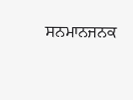ਸਨਮਾਨਜਨਕ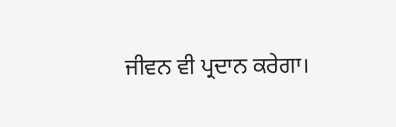ਜੀਵਨ ਵੀ ਪ੍ਰਦਾਨ ਕਰੇਗਾ।